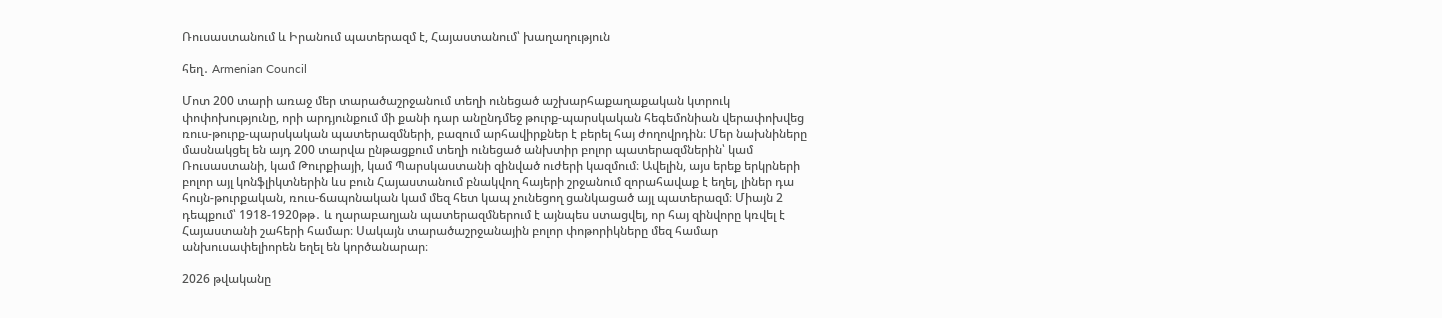Ռուսաստանում և Իրանում պատերազմ է, Հայաստանում՝ խաղաղություն

հեղ․ Armenian Council

Մոտ 200 տարի առաջ մեր տարածաշրջանում տեղի ունեցած աշխարհաքաղաքական կտրուկ փոփոխությունը, որի արդյունքում մի քանի դար անընդմեջ թուրք-պարսկական հեգեմոնիան վերափոխվեց ռուս-թուրք-պարսկական պատերազմների, բազում արհավիրքներ է բերել հայ ժողովրդին։ Մեր նախնիները մասնակցել են այդ 200 տարվա ընթացքում տեղի ունեցած անխտիր բոլոր պատերազմներին՝ կամ Ռուսաստանի, կամ Թուրքիայի, կամ Պարսկաստանի զինված ուժերի կազմում։ Ավելին, այս երեք երկրների բոլոր այլ կոնֆլիկտներին ևս բուն Հայաստանում բնակվող հայերի շրջանում զորահավաք է եղել, լիներ դա հույն-թուրքական, ռուս-ճապոնական կամ մեզ հետ կապ չունեցող ցանկացած այլ պատերազմ։ Միայն 2 դեպքում՝ 1918-1920թթ․ և ղարաբաղյան պատերազմներում է այնպես ստացվել, որ հայ զինվորը կռվել է Հայաստանի շահերի համար։ Սակայն տարածաշրջանային բոլոր փոթորիկները մեզ համար անխուսափելիորեն եղել են կործանարար։

2026 թվականը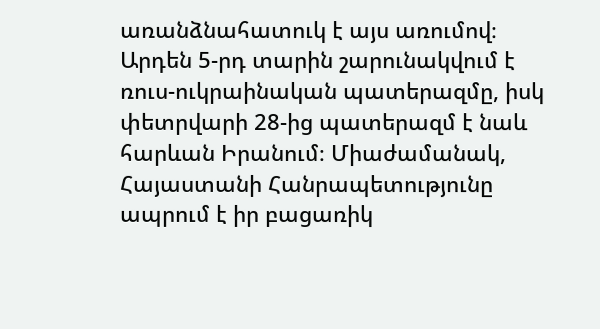առանձնահատուկ է այս առումով։ Արդեն 5-րդ տարին շարունակվում է ռուս-ուկրաինական պատերազմը, իսկ փետրվարի 28-ից պատերազմ է նաև հարևան Իրանում։ Միաժամանակ, Հայաստանի Հանրապետությունը ապրում է իր բացառիկ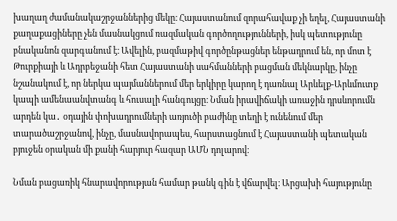խաղաղ ժամանակաշրջաններից մեկը։ Հայաստանում զորահավաք չի եղել, Հայաստանի քաղաքացիները չեն մասնակցում ռազմական գործողությունների, իսկ պետությունը բնականոն զարգանում է։ Ավելին, բազմաթիվ գործընթացներ ենթադրում են, որ մոտ է Թուրքիայի և Ադրբեջանի հետ Հայաստանի սահմանների բացման մեկնարկը, ինչը նշանակում է, որ ներկա պայմաններում մեր երկիրը կարող է դառնալ Արևելք-Արևմուտք կապի ամենաանվտանգ և հուսալի հանգույցը։ Նման իրավիճակի առաջին դրսևորումն արդեն կա․ օդային փոխադրումների առյուծի բաժինը տեղի է ունենում մեր տարածաշրջանով, ինչը, մասնավորապես, հարստացնում է Հայաստանի պետական բյուջեն օրական մի քանի հարյուր հազար ԱՄՆ դոլարով։

Նման բացառիկ հնարավորության համար թանկ գին է վճարվել։ Արցախի հայությունը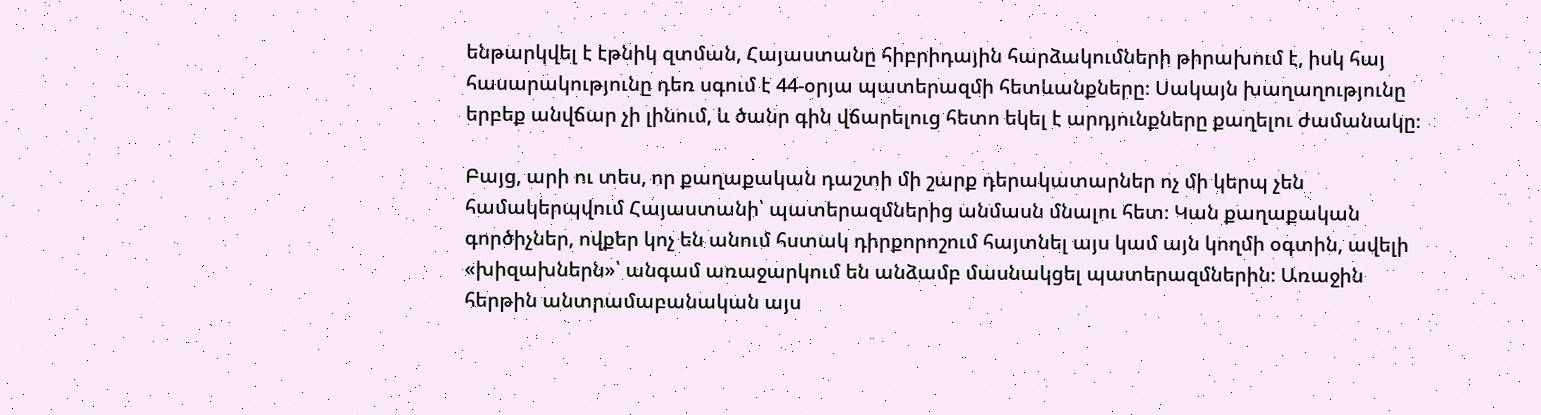ենթարկվել է էթնիկ զտման, Հայաստանը հիբրիդային հարձակումների թիրախում է, իսկ հայ հասարակությունը դեռ սգում է 44-օրյա պատերազմի հետևանքները։ Սակայն խաղաղությունը երբեք անվճար չի լինում, և ծանր գին վճարելուց հետո եկել է արդյունքները քաղելու ժամանակը։

Բայց, արի ու տես, որ քաղաքական դաշտի մի շարք դերակատարներ ոչ մի կերպ չեն համակերպվում Հայաստանի՝ պատերազմներից անմասն մնալու հետ։ Կան քաղաքական գործիչներ, ովքեր կոչ են անում հստակ դիրքորոշում հայտնել այս կամ այն կողմի օգտին, ավելի «խիզախներն»՝ անգամ առաջարկում են անձամբ մասնակցել պատերազմներին։ Առաջին հերթին անտրամաբանական այս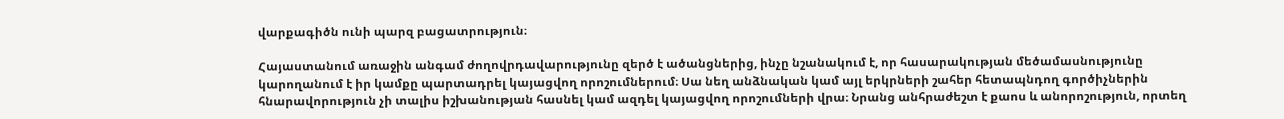վարքագիծն ունի պարզ բացատրություն։

Հայաստանում առաջին անգամ ժողովրդավարությունը զերծ է ածանցներից, ինչը նշանակում է, որ հասարակության մեծամասնությունը կարողանում է իր կամքը պարտադրել կայացվող որոշումներում։ Սա նեղ անձնական կամ այլ երկրների շահեր հետապնդող գործիչներին հնարավորություն չի տալիս իշխանության հասնել կամ ազդել կայացվող որոշումների վրա։ Նրանց անհրաժեշտ է քաոս և անորոշություն, որտեղ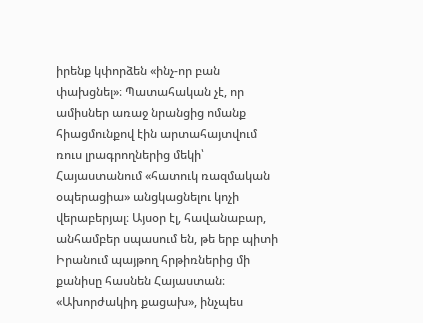իրենք կփորձեն «ինչ-որ բան փախցնել»։ Պատահական չէ, որ ամիսներ առաջ նրանցից ոմանք հիացմունքով էին արտահայտվում ռուս լրագրողներից մեկի՝ Հայաստանում «հատուկ ռազմական օպերացիա» անցկացնելու կոչի վերաբերյալ։ Այսօր էլ, հավանաբար, անհամբեր սպասում են, թե երբ պիտի Իրանում պայթող հրթիռներից մի քանիսը հասնեն Հայաստան։ «Ախորժակիդ քացախ», ինչպես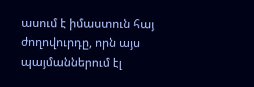ասում է իմաստուն հայ ժողովուրդը, որն այս պայմաններում էլ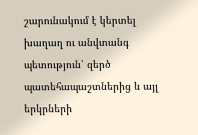շարունակում է կերտել խաղաղ ու անվտանգ պետություն՝ զերծ պատեհապաշտներից և այլ երկրների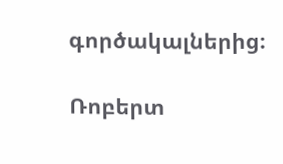գործակալներից։

Ռոբերտ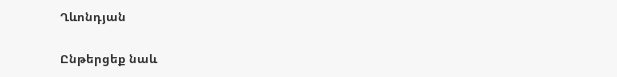Ղևոնդյան

Ընթերցեք նաև